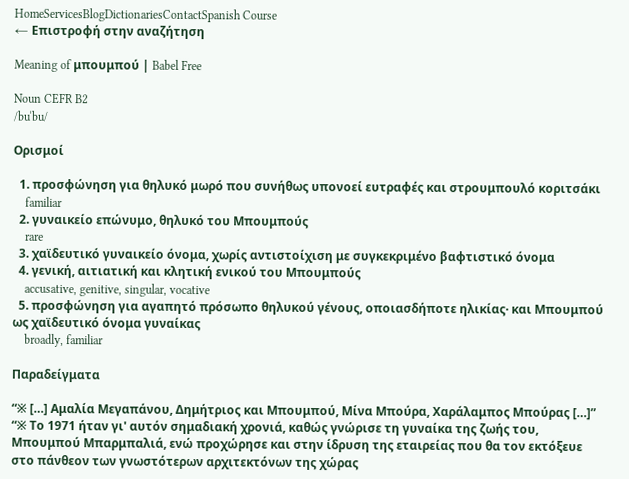HomeServicesBlogDictionariesContactSpanish Course
← Επιστροφή στην αναζήτηση

Meaning of μπουμπού | Babel Free

Noun CEFR B2
/buˈbu/

Ορισμοί

  1. προσφώνηση για θηλυκό μωρό που συνήθως υπονοεί ευτραφές και στρουμπουλό κοριτσάκι
    familiar
  2. γυναικείο επώνυμο, θηλυκό του Μπουμπούς
    rare
  3. χαϊδευτικό γυναικείο όνομα, χωρίς αντιστοίχιση με συγκεκριμένο βαφτιστικό όνομα
  4. γενική, αιτιατική και κλητική ενικού του Μπουμπούς
    accusative, genitive, singular, vocative
  5. προσφώνηση για αγαπητό πρόσωπο θηλυκού γένους, οποιασδήποτε ηλικίας· και Μπουμπού ως χαϊδευτικό όνομα γυναίκας
    broadly, familiar

Παραδείγματα

“※ […] Αμαλία Μεγαπάνου, Δημήτριος και Μπουμπού, Μίνα Μπούρα, Χαράλαμπος Μπούρας […]”
“※ Το 1971 ήταν γι' αυτόν σημαδιακή χρονιά, καθώς γνώρισε τη γυναίκα της ζωής του, Μπουμπού Μπαρμπαλιά, ενώ προχώρησε και στην ίδρυση της εταιρείας που θα τον εκτόξευε στο πάνθεον των γνωστότερων αρχιτεκτόνων της χώρας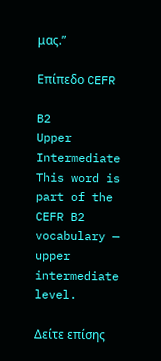μας.”

Επίπεδο CEFR

B2
Upper Intermediate
This word is part of the CEFR B2 vocabulary — upper intermediate level.

Δείτε επίσης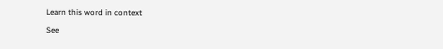Learn this word in context

See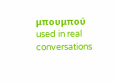μπουμπού used in real conversations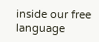inside our free language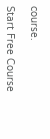course.

Start Free Course